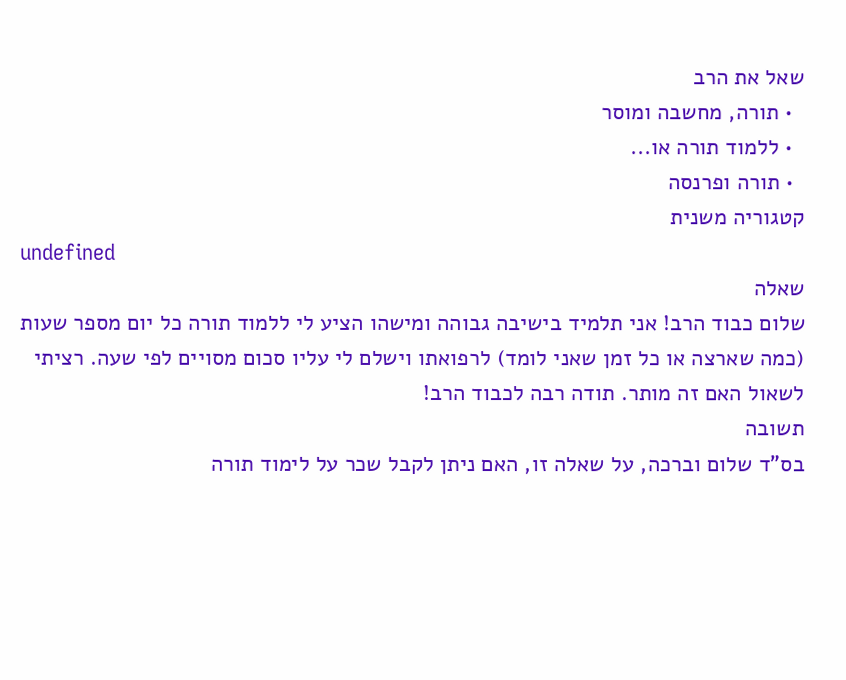שאל את הרב
  • תורה, מחשבה ומוסר
  • ללמוד תורה או...
  • תורה ופרנסה
קטגוריה משנית
undefined
שאלה
שלום כבוד הרב! אני תלמיד בישיבה גבוהה ומישהו הציע לי ללמוד תורה כל יום מספר שעות (כמה שארצה או כל זמן שאני לומד) לרפואתו וישלם לי עליו סכום מסויים לפי שעה. רציתי לשאול האם זה מותר. תודה רבה לכבוד הרב!
תשובה
בס"ד שלום וברכה, על שאלה זו, האם ניתן לקבל שכר על לימוד תורה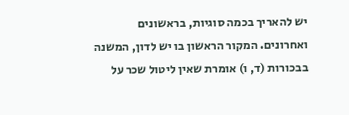יש להאריך בכמה סוגיות, בראשונים ואחרונים. המקור הראשון בו יש לדון, המשנה בבכורות (ד, ו) אומרת שאין ליטול שכר על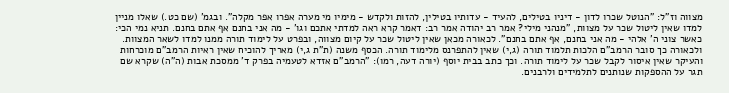מצווה וז"ל: "הנוטל שכרו לדון - דיניו בטילים, להעיד - עדותיו בטילין, להזות ולקדש - מימיו מי מערה אפרו אפר מקלה". ובגמ' (שם כט.) שאלו מניין למדו שאין ליטול שכר על מצוות, "מנהני מילי? אמר רב יהודה אמר רב: דאמר קרא ראה למדתי אתכם וגו' - מה אני בחנם אף אתם בחנם. תניא נמי הכי: כאשר צוני ה' אלהי - מה אני בחנם, אף אתם בחנם". לכאורה מכאן שאין ליטול שכר על קיום מצווה, ובפרט על לימוד תורה ממנו למדו לשאר המצוות. ולכאורה כך סובר הרמב"ם הלכות תלמוד תורה (ג,י) שאין להתפרנס מלימוד תורה. הכסף משנה (ת"ת ג,י) מאריך להוכיח שאין ראיות הרמב"ם מוכרחות והעיקר שאין איסור לקבל שכר על לימוד תורה. וכך כתב בבית יוסף (יורה דעה, רמו): "הרמב"ם אזדא לטעמיה בפרק ד' ממסכת אבות (ה"ה) שקרא שם תגר על ההספקות שנותנים לתלמידים ולרבנים.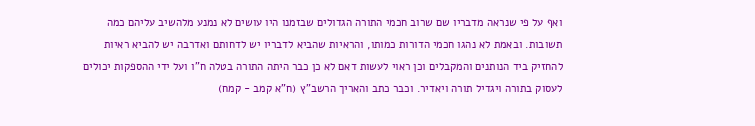ואף על פי שנראה מדבריו שם שרוב חכמי התורה הגדולים שבזמנו היו עושים לא נמנע מלהשיב עליהם כמה תשובות. ובאמת לא נהגו חכמי הדורות כמותו, והראיות שהביא לדבריו יש לדחותם ואדרבה יש להביא ראיות להחזיק ביד הנותנים והמקבלים וכן ראוי לעשות דאם לא כן כבר היתה התורה בטלה ח"ו ועל ידי ההספקות יכולים לעסוק בתורה ויגדיל תורה ויאדיר. וכבר כתב והאריך הרשב"ץ (ח"א קמב - קמח)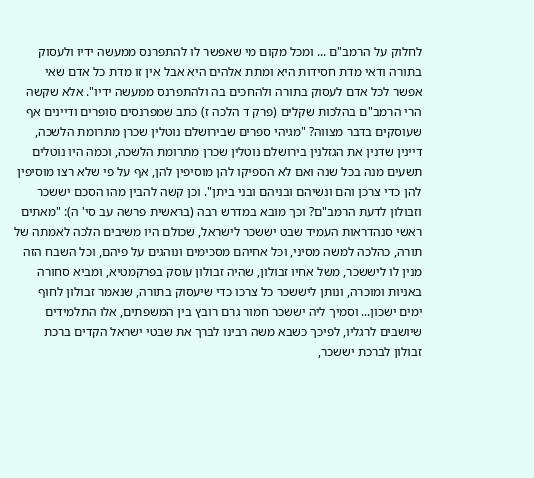לחלוק על הרמב"ם ... ומכל מקום מי שאפשר לו להתפרנס ממעשה ידיו ולעסוק בתורה ודאי מדת חסידות היא ומתת אלהים היא אבל אין זו מדת כל אדם שאי אפשר לכל אדם לעסוק בתורה ולהחכים בה ולהתפרנס ממעשה ידיו". אלא שקשה הרי הרמב"ם בהלכות שקלים (פרק ד הלכה ז) כתב שמפרנסים סופרים ודיינים אף שעוסקים בדבר מצווה? "מגיהי ספרים שבירושלם נוטלין שכרן מתרומת הלשכה, דיינין שדנין את הגזלנין בירושלם נוטלין שכרן מתרומת הלשכה, וכמה היו נוטלים תשעים מנה בכל שנה ואם לא הספיקו להן מוסיפין להן, אף על פי שלא רצו מוסיפין להן כדי צרכן והם ונשיהם ובניהם ובני ביתן". וכן קשה להבין מהו הסכם יששכר וזבולון לדעת הרמב"ם? וכך מובא במדרש רבה (בראשית פרשה עב סי' ה): "מאתים ראשי סנהדראות העמיד שבט יששכר לישראל, שכולם היו משיבים הלכה לאמתה של תורה, כהלכה למשה מסיני, וכל אחיהם מסכימים ונוהגים על פיהם, וכל השבח הזה מנין לו ליששכר, משל אחיו זבולון, שהיה זבולון עוסק בפרקמטיא, ומביא סחורה באניות ומוכרה, ונותן ליששכר כל צרכו כדי שיעסוק בתורה, שנאמר זבולון לחוף ימים ישכון... וסמיך ליה יששכר חמור גרם רובץ בין המשפתים, אלו התלמידים שיושבים לרגליו, לפיכך כשבא משה רבינו לברך את שבטי ישראל הקדים ברכת זבולון לברכת יששכר,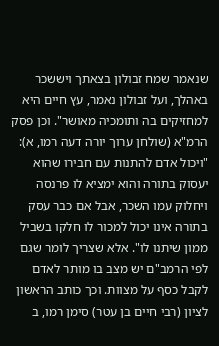שנאמר שמח זבולון בצאתך ויששכר באהלך, ועל זבולון נאמר, עץ חיים היא למחזיקים בה ותומכיה מאושר". וכן פסק הרמ"א (שולחן ערוך יורה דעה רמו, א): "ויכול אדם להתנות עם חבירו שהוא יעסוק בתורה והוא ימציא לו פרנסה ויחלוק עמו השכר, אבל אם כבר עסק בתורה אינו יכול למכור לו חלקו בשביל ממון שיתנו לו". אלא שצריך לומר שגם לפי הרמב"ם יש מצב בו מותר לאדם לקבל כסף על מצוות. וכך כותב הראשון לציון (רבי חיים בן עטר) סימן רמו, ב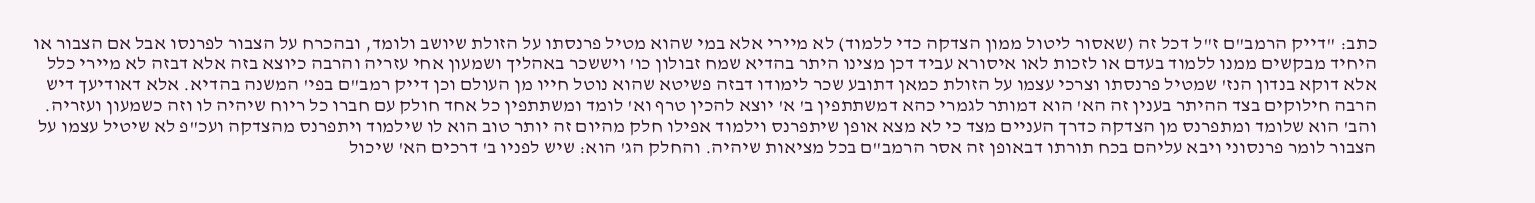כתב: "דייק הרמב"ם ז"ל דכל זה (שאסור ליטול ממון הצדקה כדי ללמוד) לא מיירי אלא במי שהוא מטיל פרנסתו על הזולת שיושב ולומד, ובהכרח על הצבור לפרנסו אבל אם הצבור או היחיד מבקשים ממנו ללמוד בעדם או לזכות לאו איסורא עביד דכן מצינו היתר בהדיא שמח זבולון כו' ויששכר באהליך ושמעון אחי עזריה והרבה כיוצא בזה אלא דבזה לא מיירי כלל אלא דוקא בנדון הנז' שמטיל פרנסתו וצרכי עצמו על הזולת כמאן דתובע שכר לימודו דבזה פשיטא שהוא נוטל חייו מן העולם וכן דייק רמב"ם בפי' המשנה בהדיא. אלא דאודיעך דיש הרבה חילוקים בצד ההיתר בענין זה הא' הוא דמותר לגמרי כהא דמשתתפין ב' א' יוצא להכין טרף וא' לומד ומשתתפין כל אחד חולק עם חברו כל ריוח שיהיה לו וזה כשמעון ועזריה. והב' הוא שלומד ומתפרנס מן הצדקה כדרך העניים מצד כי לא מצא אופן שיתפרנס וילמוד אפילו חלק מהיום זה יותר טוב הוא לו שילמוד ויתפרנס מהצדקה ועכ"פ לא שיטיל עצמו על הצבור לומר פרנסוני ויבא עליהם בכח תורתו דבאופן זה אסר הרמב"ם בכל מציאות שיהיה. והחלק הג' הוא: שיש לפניו ב' דרכים הא' שיכול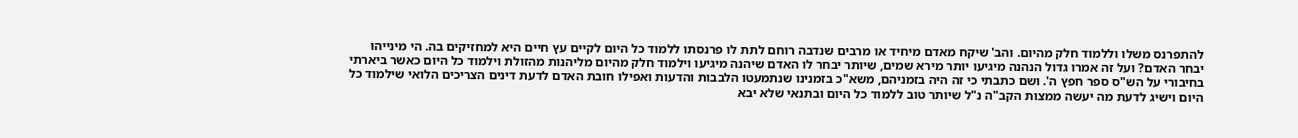להתפרנס משלו וללמוד חלק מהיום. והב' שיקח מאדם מיחיד או מרבים שנדבה רוחם לתת לו פרנסתו ללמוד כל היום לקיים עץ חיים היא למחזיקים בה. הי מינייהו יבחר האדם? ועל זה אמרו גדול הנהנה מיגיעו יותר מירא שמים, שיותר יבחר לו האדם שיהנה מיגיעו וילמוד חלק מהיום מליהנות מהזולת וילמוד כל היום כאשר ביארתי בחיבורי על הש"ס ספר חפץ ה'. ושם כתבתי כי זה היה בזמניהם, משא"כ בזמנינו שנתמעטו הלבבות והדעות ואפילו חובת האדם לדעת דינים הצריכים הלואי שילמוד כל היום וישיג לדעת מה יעשה ממצות הקב"ה נ"ל שיותר טוב ללמוד כל היום ובתנאי שלא יבא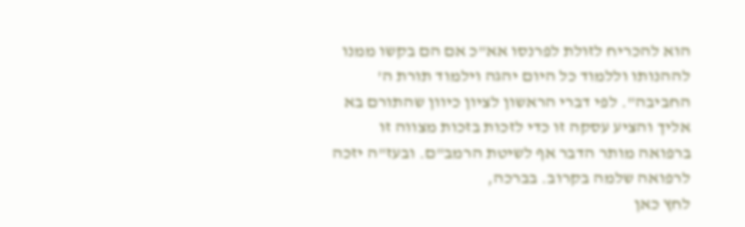הוא להכריח לזולת לפרנסו אא"כ אם הם בקשו ממנו לההנותו וללמוד כל היום יהגה וילמוד תורת ה' החביבה". לפי דברי הראשון לציון כיוון שהתורם בא אליך והציע עסקה זו כדי לזכות בזכות מצווה זו ברפואה מותר הדבר אף לשיטת הרמב"ם. ובעז"ה יזכה לרפואה שלמה בקרוב. בברכה,
לחץ כאן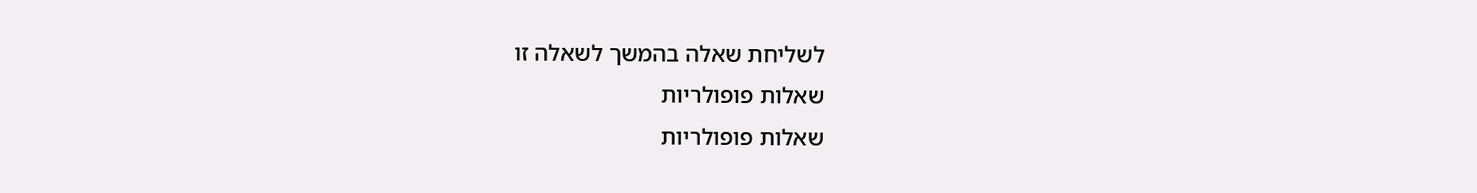לשליחת שאלה בהמשך לשאלה זו
שאלות פופולריות
שאלות פופולריות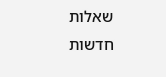שאלות חדשות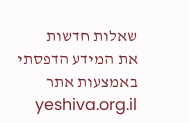שאלות חדשות
את המידע הדפסתי באמצעות אתר yeshiva.org.il